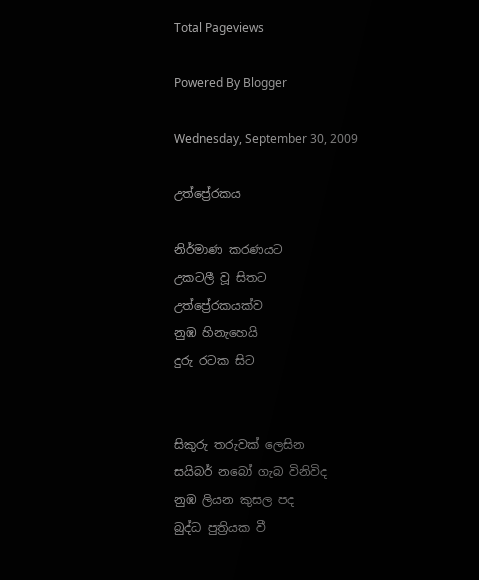Total Pageviews

Powered By Blogger

Wednesday, September 30, 2009

උත්ප්‍රේරකය

නිර්මාණ කරණයට
උකටලී වූ සිතට
උත්ප්‍රේරකයක්ව
නුඹ හිනැහෙයි
දුරු රටක සිට


සිකුරු තරුවක් ලෙසින
සයිබර් නබෝ ගැබ විනිවිද
නුඹ ලියන කුසල පද
බුද්ධ පුත්‍රියක වී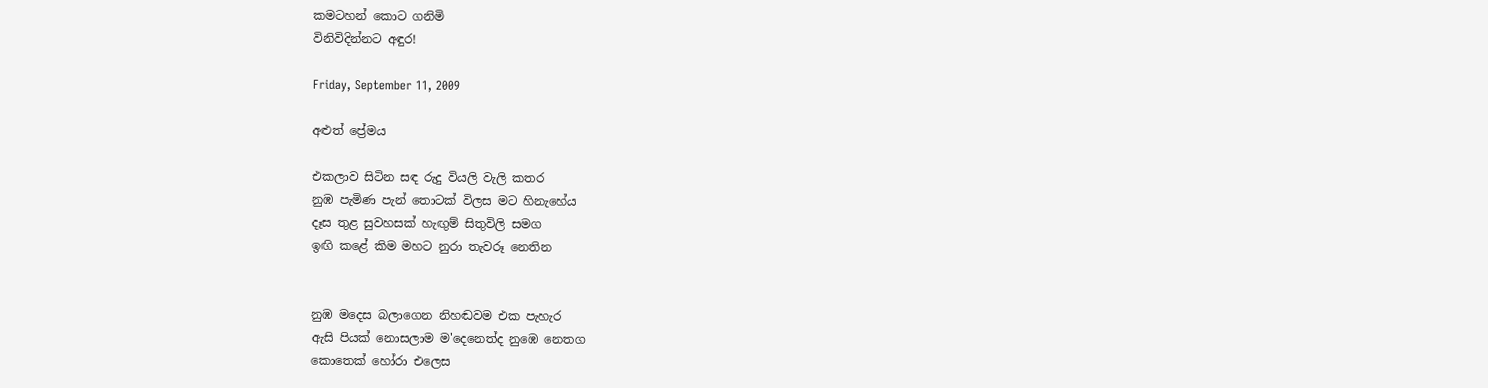කමටහන් කොට ගනිමි
විනිවිදින්නට අඳුර!

Friday, September 11, 2009

අළුත් ප්‍රේමය

එකලාව සිටින සඳ රුදු වියලි වැලි කතර
නුඹ පැමිණ පැන් තොටක් විලස මට හිනැහේය
දෑස තුළ සුවහසක් හැඟුම් සිතුවිලි සමග
ඉඟි කළේ කිම මහට නුරා තැවරූ නෙතින


නුඹ මදෙස බලාගෙන නිහඬවම එක පැහැර
ඇසි පියක් නොසලාම ම'දෙනෙත්ද නුඹෙ නෙතග
කොතෙක් හෝරා එලෙස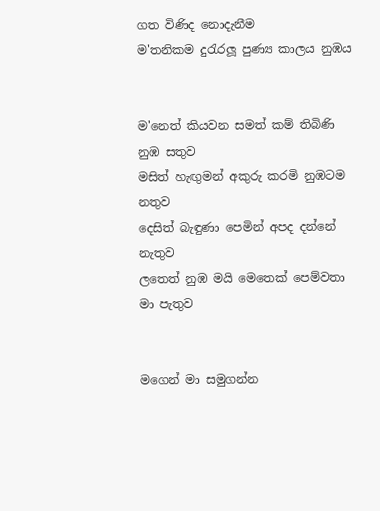ගත විණිද නොදැනීම
ම'තනිකම දුරැරලූ පුණ්‍ය කාලය නුඹය


ම'නෙත් කියවන සමත් කම් තිබිණි නුඹ සතුව
මසිත් හැඟුමන් අකුරු කරමි නුඹටම නතුව
දෙසිත් බැඳුණා පෙමින් අපද දන්නේ නැතුව
ලතෙත් නුඹ මයි මෙතෙක් පෙම්වතා මා පැතුව


මගෙන් මා සමුගන්න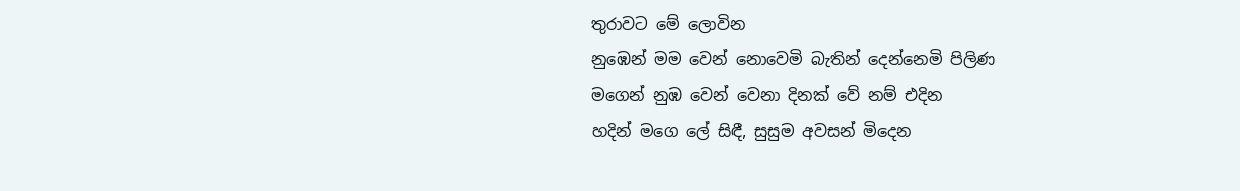තුරාවට මේ ලොවින
නුඹෙන් මම වෙන් නොවෙමි බැතින් දෙන්නෙමි පිලිණ
මගෙන් නුඹ වෙන් වෙනා දිනක් වේ නම් එදින
හදින් මගෙ ලේ සිඳී, සුසුම අවසන් මිදෙන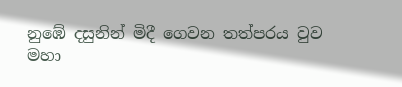නුඹේ දසුනින් මිදී ගෙවන තත්පරය වුව
මහා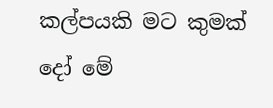කල්පයකි මට කුමක් දෝ මේ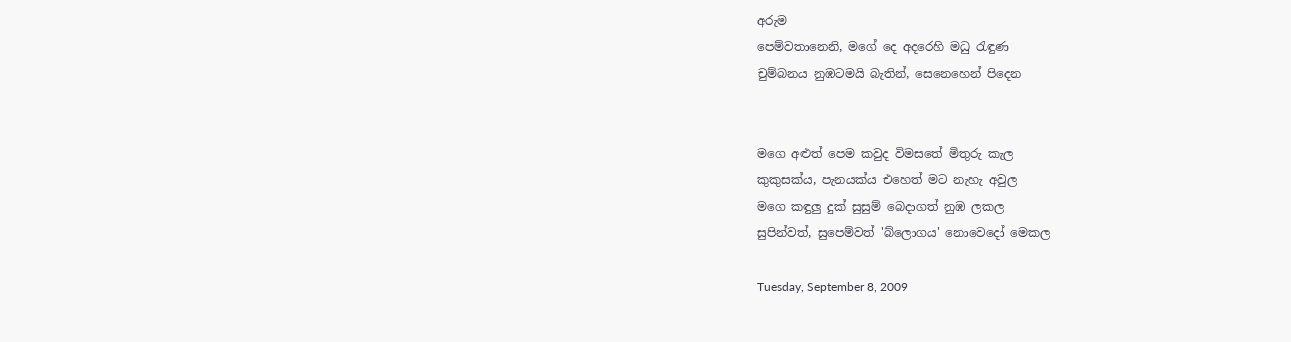අරුම
පෙම්වතානෙනි, මගේ දෙ අදරෙහි මධු රැඳුණ
චුම්බනය නුඹටමයි බැතින්, සෙනෙහෙන් පිදෙන


මගෙ අළුත් පෙම කවුද විමසතේ මිතුරු කැල
කුකුසක්ය, පැනයක්ය එහෙත් මට නැහැ අවුල
මගෙ කඳුලු දුක් සුසුම් බෙදාගත් නුඹ ලකල
සුපින්වත්, සුපෙම්වත් 'බ්ලොගය' නොවෙදෝ මෙකල

Tuesday, September 8, 2009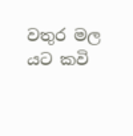වතුර මල යට කවි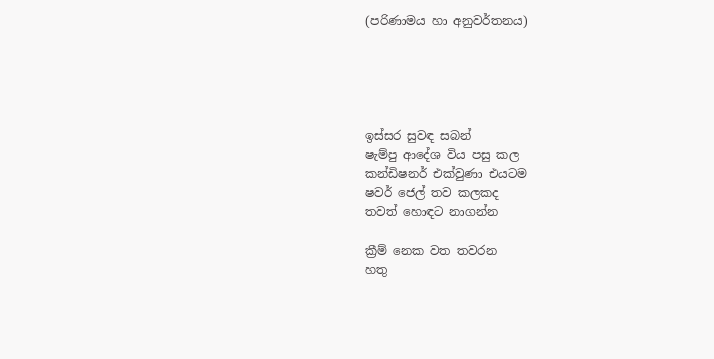(පරිණාමය හා අනුවර්තනය)





ඉස්සර සුවඳ සබන්
ෂැම්පු ආදේශ විය පසු කල
කන්ඩිෂනර් එක්වුණා එයටම
ෂවර් ජෙල් තව කලකද
තවත් හොඳට නාගන්න

ක්‍රීම් නෙක වත තවරන
හතු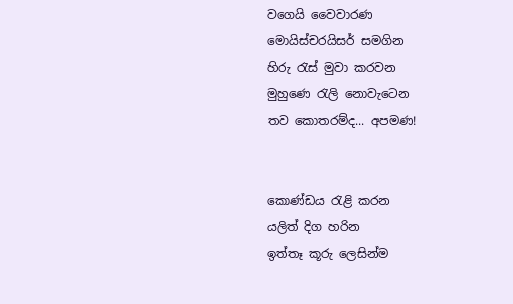වගෙයි වෛවාරණ
මොයිස්චරයිසර් සමගින
හිරු රැස් මුවා කරවන
මුහුණෙ රැලි නොවැටෙන
තව කොතරම්ද... අපමණ!


කොණ්ඩය රැළි කරන
යලිත් දිග හරින
ඉත්තෑ කූරු ලෙසින්ම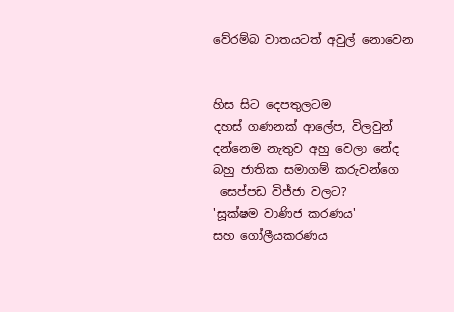වේරම්බ වාතයටත් අවුල් නොවෙන


හිස සිට දෙපතුලටම
දහස් ගණනක් ආලේප, විලවුන්
දන්නෙම නැතුව අහු වෙලා නේද
බහු ජාතික සමාගම් කරුවන්ගෙ
 සෙප්පඩ විජ්ජා වලට?
'සූක්ෂම වාණිජ කරණය'
සහ ගෝලීයකරණය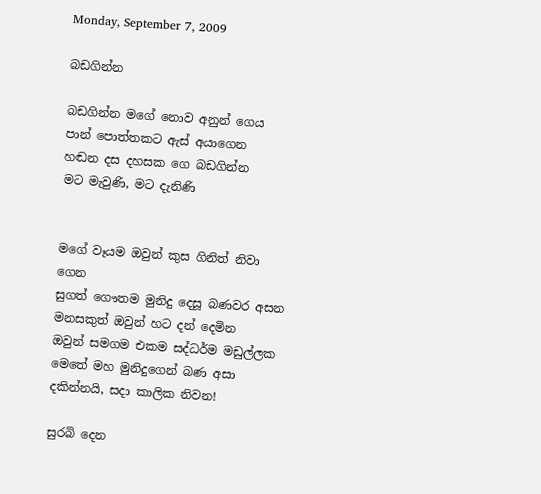Monday, September 7, 2009

බඩගින්න

බඩගින්න මගේ නොව අනුන් ගෙය
පාන් පොත්තකට ඇස් අයාගෙන
හඬන දස දහසක ගෙ බඩගින්න
මට මැවුණි, මට දැනිණි


මගේ වෑයම ඔවුන් කුස ගිනිත් නිවා ගෙන
සුගත් ගෞතම මුනිදු දෙසූ බණවර අසන
මනසකුත් ඔවුන් හට දන් දෙමින
ඔවුන් සමගම එකම සද්ධර්ම මඩුල්ලක
මෙතේ මහ මුනිදුගෙන් බණ අසා
දකින්නයි, සදා කාලික නිවන!

සුරබි දෙන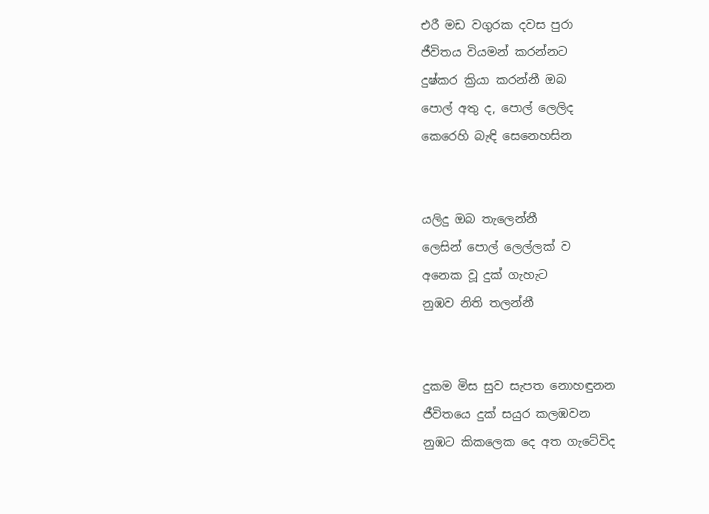එරී මඩ වගුරක දවස පුරා
ජීවිතය වියමන් කරන්නට
දුෂ්කර ක්‍රියා කරන්නී ඔබ
පොල් අතු ද, පොල් ලෙලිද
කෙරෙහි බැඳි සෙනෙහසින


යලිදු ඔබ තැලෙන්නී
ලෙසින් පොල් ලෙල්ලක් ව
අනෙක වූ දුක් ගැහැට
නුඹව නිති තලන්නී


දුකම මිස සුව සැපත නොහඳුනන
ජීවිතයෙ දුක් සයුර කලඹවන
නුඹට කිකලෙක දෙ අත ගැටේවිද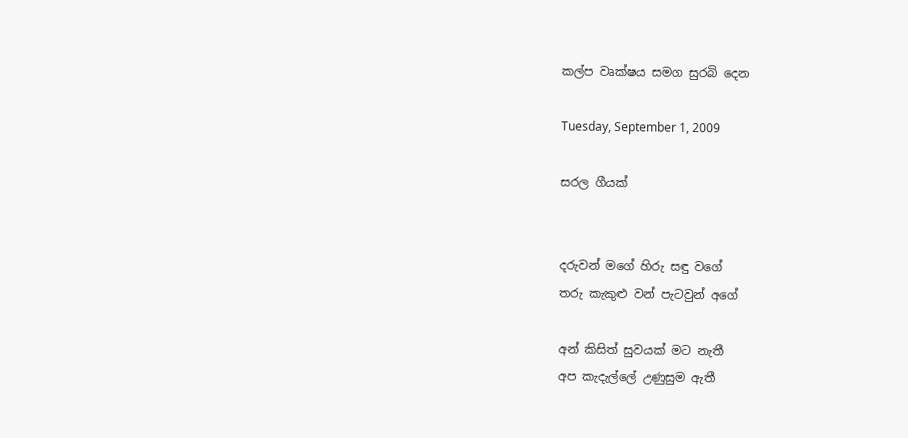කල්ප වෘක්ෂය සමග සුරබි දෙන

Tuesday, September 1, 2009

සරල ගීයක්


දරුවන් මගේ හිරු සඳු වගේ
තරු කැකුළු වන් පැටවුන් අගේ

අන් කිසිත් සුවයක් මට නැතී
අප කැදැල්ලේ උණුසුම ඇතී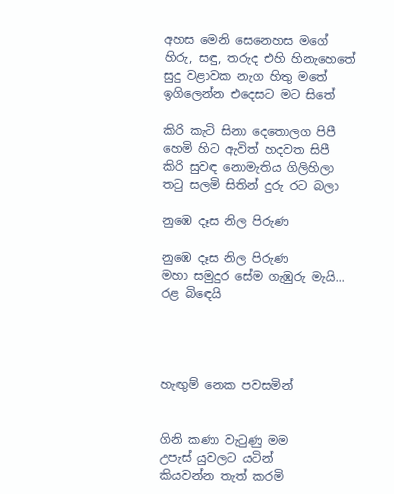අහස මෙනි සෙනෙහස මගේ
හිරු, සඳු, තරුද එහි හිනැහෙතේ
සුදු වළාවක නැග හිතු මතේ
ඉගිලෙන්න එදෙසට මට සිතේ

කිරි කැටි සිනා දෙතොලග පිපී
හෙමි හිට ඇවිත් හදවත සිපී
කිරි සුවඳ නොමැතිය ගිලිහිලා
තටු සලමි සිතින් දුරු රට බලා

නුඹෙ දෑස නිල පිරුණ

නුඹෙ දෑස නිල පිරුණ
මහා සමුදුර සේම ගැඹුරු මැයි...
රළ බිඳෙයි




හැඟුම් නෙක පවසමින්


ගිනි කණා වැටුණු මම
උපැස් යුවලට යටින්
කියවන්න තැත් කරමි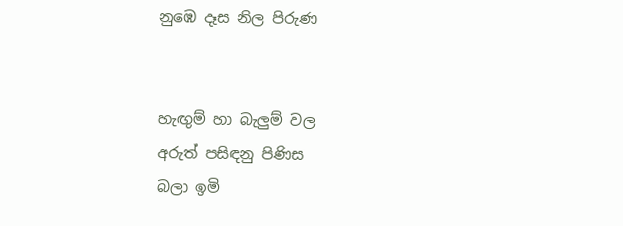නුඹෙ දෑස නිල පිරුණ


හැඟුම් හා බැලුම් වල
අරුත් පසිඳනු පිණිස
බලා ඉමි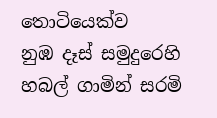තොටියෙක්ව
නුඹ දෑස් සමුදුරෙහි
හබල් ගාමින් සරමි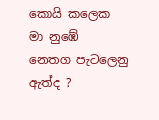කොයි කලෙක
මා නුඹේ
නෙතග පැටලෙනු ඇත්ද ?